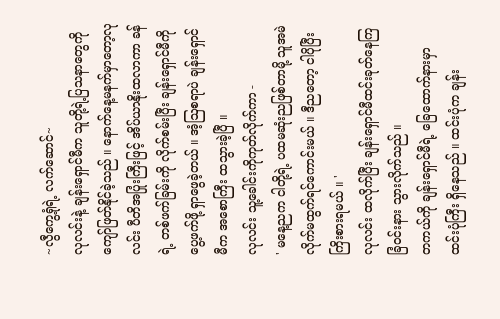~လွီကွေ့ရုံရဲ့ လက်ဆောင်~
လုလင်းနဲ့ ချန်းရှောင်မီက သူတို့ရဲ့ပြသနာတွေကို ကျော်ဖြတ်နိုင်ခဲ့သည် ။ နောက်နေ့မနက်မှာတော့လုလင်း ပီတိအပြုံးကြီးဖြင့် အိပ်ယာနိုးထလာကာ ခန်ရဲ့ တစ်ဖက်ခြမ်းကို လိုက်စမ်းပြီး ချန်းရှောင်မီကို ပွေ့ဖက်ဖို့ ရှာဖွေခဲ့တယ် ။ အံ့ဩစရာပဲ ချန်းရှောင်မီက အစောကြီး ထသွားခဲ့ပြီ ။
လုလင်း သူ့ခေါင်းကိုကုတ်လိုက်ကာ -
' မနေ့ညက ငါတို့ရဲ့ ပထမဆုံးညဖြစ်တာမို့ သူအမဲလိုက်မထွက်ရင်ကောင်းမယ် ။ ဒီညတော့ ငါပိုပြီး ကြိးစားရမယ် ။ '
လုလင်း ထလိုက်ပြီး ချန်းရှောင်မီထင်းခုတ်နေကြခြံဝင်းနား သွားလိုက်သည် ။
တကယ်ကို ချန်းရှောင်မီရဲ့ ခြေထောက်နားမှာ ထင်းပုံကြီး ရှိနေသည် ။ ထင်းပုံက ချန်း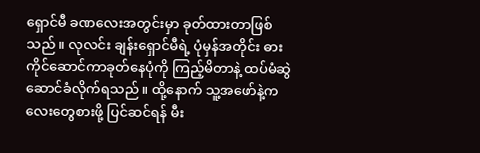ရှောင်မီ ခဏလေးအတွင်းမှာ ခုတ်ထားတာဖြစ်သည် ။ လုလင်း ချန်းရှောင်မီရဲ့ ပုံမှန်အတိုင်း ဓားကိုင်ဆောင်ကာခုတ်နေပုံကို ကြည့်မိတာနဲ့ ထပ်မံဆွဲဆောင်ခံလိုက်ရသည် ။ ထို့နောက် သူ့အဖော်နဲ့ကလေးတွေစားဖို့ ပြင်ဆင်ရန် မီး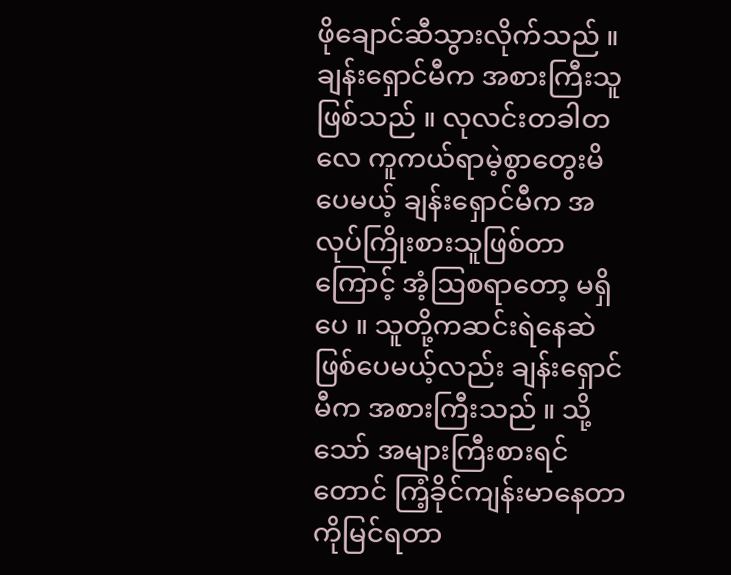ဖိုချောင်ဆီသွားလိုက်သည် ။
ချန်းရှောင်မီက အစားကြီးသူဖြစ်သည် ။ လုလင်းတခါတလေ ကူကယ်ရာမဲ့စွာတွေးမိပေမယ့် ချန်းရှောင်မီက အလုပ်ကြိုးစားသူဖြစ်တာကြောင့် အံ့ဩစရာတော့ မရှိပေ ။ သူတို့ကဆင်းရဲနေဆဲဖြစ်ပေမယ့်လည်း ချန်းရှောင်မီက အစားကြီးသည် ။ သို့သော် အများကြီးစားရင်တောင် ကြံ့ခိုင်ကျန်းမာနေတာကိုမြင်ရတာ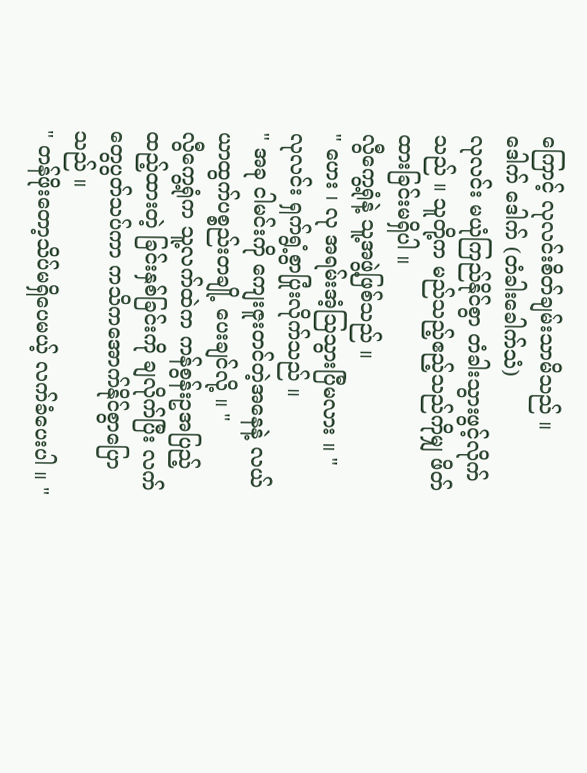ကြောင့် လုလင်းစိတ်ချမ်းသာမိသည် ။
ဒေါက် ဒေါက် (တံခါးခေါက်သံ)
လုလင်း မယုံကြည်နိုင်စွာ တံခါးသွားဖွင့်လိုက်သည် ။ သူတို့က မည်သည့်ဧည့်သည်ကိုမျှ ဖိတ်ထားခြင်းမရှိပါ ။
လွီကွေ့ရုံနဲ့ သူ့အဖွဲ့ဖြစ်သည် ။
" ဟေး ၊ လု အရမ်းအံ့ဩသွားပြီမလား ။ "
လုလင်း ရှက်ရွံ့စွာပြုံးလိုက်သည် ။
" အခု ငါမင်းကို ကျေးဇူးတင်တဲ့အနေနဲ့ လယ်ယာထွက်ပစ္စည်းတချို့ ပေးချင်လို့ ။ "
လွီကွေ့ရုံက သူ့လက်ထဲက ကန်စွန်းဥအပြည့်ထည့်ထားတဲ့ ခြင်းနှစ်ခြင်းကို ချလိုက်ပြီး လက်တွေပွတ်သပ်ကာ ကသိကအောက်နိုင်စွာပြောသည် ။
" တန်ဖိုးတော့သိပ်မရှိပေမယ့် လက်ခံပေးပါ ။ "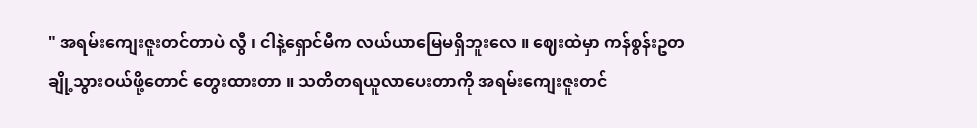" အရမ်းကျေးဇူးတင်တာပဲ လွီ ၊ ငါနဲ့ရှောင်မီက လယ်ယာမြေမရှိဘူးလေ ။ ဈေးထဲမှာ ကန်စွန်းဥတချို့သွားဝယ်ဖို့တောင် တွေးထားတာ ။ သတိတရယူလာပေးတာကို အရမ်းကျေးဇူးတင်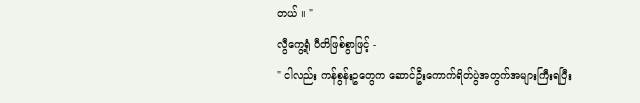တယ် ။ "
လွီကွေ့ရုံ ပီတိဖြစ်စွာဖြင့် -
" ငါလည်း ကန်စွန်းဥတွေက ဆောင်ဦးကောက်ရိတ်ပွဲအတွက်အများကြီးရပြီး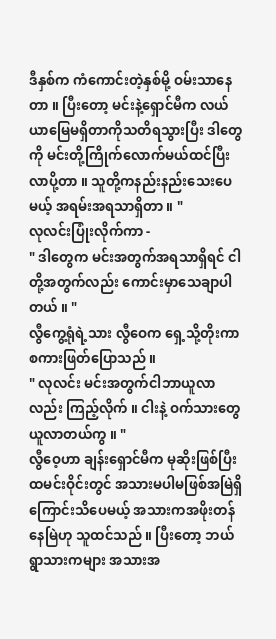ဒီနှစ်က ကံကောင်းတဲ့နှစ်မို့ ဝမ်းသာနေတာ ။ ပြီးတော့ မင်းနဲ့ရှောင်မီက လယ်ယာမြေမရှိတာကိုသတိရသွားပြီး ဒါတွေကို မင်းတို့ကြိုက်လောက်မယ်ထင်ပြီး လာပို့တာ ။ သူတို့ကနည်းနည်းသေးပေမယ့် အရမ်းအရသာရှိတာ ။ "
လုလင်းပြုံးလိုက်ကာ -
" ဒါတွေက မင်းအတွက်အရသာရှိရင် ငါတို့အတွက်လည်း ကောင်းမှာသေချာပါတယ် ။ "
လွီကွေ့ရုံရဲ့သား လွီဝေက ရှေ့သို့တိုးကာ စကားဖြတ်ပြောသည် ။
" လုလင်း မင်းအတွက်ငါဘာယူလာလည်း ကြည့်လိုက် ။ ငါးနဲ့ ဝက်သားတွေ ယူလာတယ်ကွ ။ "
လွီဝေ့ဟာ ချန်းရှောင်မီက မုဆိုးဖြစ်ပြီး ထမင်းဝိုင်းတွင် အသားမပါမဖြစ်အမြဲရှိကြောင်းသိပေမယ့် အသားကအဖိုးတန်နေမြဲဟု သူထင်သည် ။ ပြီးတော့ ဘယ်ရွာသားကများ အသားအ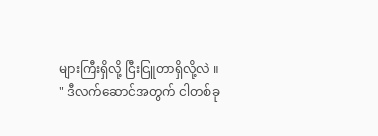များကြီးရှိလို့ ငြီးငြူတာရှိလို့လဲ ။
" ဒီလက်ဆောင်အတွက် ငါတစ်ခု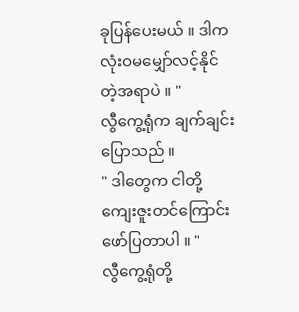ခုပြန်ပေးမယ် ။ ဒါက လုံးဝမမျှော်လင့်နိုင်တဲ့အရာပဲ ။ "
လွီကွေ့ရုံက ချက်ချင်းပြောသည် ။
" ဒါတွေက ငါတို့ကျေးဇူးတင်ကြောင်း ဖော်ပြတာပါ ။ "
လွီကွေ့ရုံတို့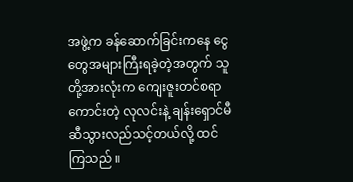အဖွဲ့က ခန်ဆောက်ခြင်းကနေ ငွေတွေအများကြီးရခဲ့တဲ့အတွက် သူတို့အားလုံးက ကျေးဇူးတင်စရာကောင်းတဲ့ လုလင်းနဲ့ ချန်းရှောင်မီဆီသွားလည်သင့်တယ်လို့ ထင်ကြသည် ။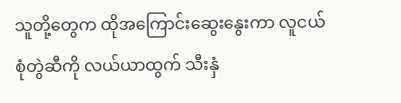သူတို့တွေက ထိုအကြောင်းဆွေးနွေးကာ လူငယ်စုံတွဲဆီကို လယ်ယာထွက် သီးနှံ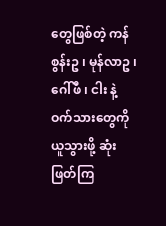တွေဖြစ်တဲ့ ကန်စွန်းဥ ၊ မုန်လာဥ ၊ ဂေါ်ဖီ ၊ ငါး နဲ့ ဝက်သားတွေကို ယူသွားဖို့ ဆုံးဖြတ်ကြ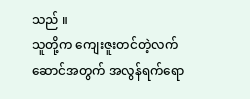သည် ။
သူတို့က ကျေးဇူးတင်တဲ့လက်ဆောင်အတွက် အလွန်ရက်ရော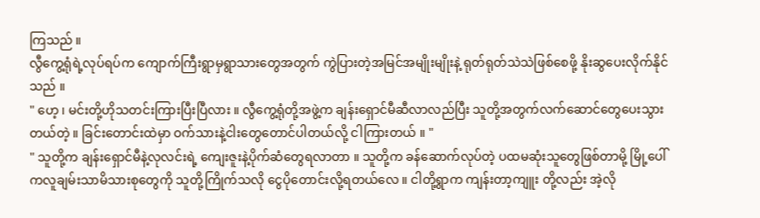ကြသည် ။
လွီကွေ့ရုံရဲ့လုပ်ရပ်က ကျောက်ကြီးရွာမှရွာသားတွေအတွက် ကွဲပြားတဲ့အမြင်အမျိုးမျိုးနဲ့ ရုတ်ရုတ်သဲသဲဖြစ်စေဖို့ နိုးဆွပေးလိုက်နိုင်သည် ။
" ဟေ့ ၊ မင်းတို့ဟိုသတင်းကြားပြီးပြီလား ။ လွီကွေ့ရုံတို့အဖွဲ့က ချန်းရှောင်မီဆီလာလည်ပြီး သူတို့အတွက်လက်ဆောင်တွေပေးသွားတယ်တဲ့ ။ ခြင်းတောင်းထဲမှာ ဝက်သားနဲ့ငါးတွေတောင်ပါတယ်လို့ ငါကြားတယ် ။ "
" သူတို့က ချန်းရှောင်မီနဲ့လုလင်းရဲ့ ကျေးဇူးနဲ့ပိုက်ဆံတွေရလာတာ ။ သူတို့က ခန်ဆောက်လုပ်တဲ့ ပထမဆုံးသူတွေဖြစ်တာမို့ မြို့ပေါ်ကလူချမ်းသာမိသားစုတွေကို သူတို့ကြိုက်သလို ငွေပိုတောင်းလို့ရတယ်လေ ။ ငါတို့ရွာက ကျန်းတာ့ကျူး တို့လည်း အဲ့လို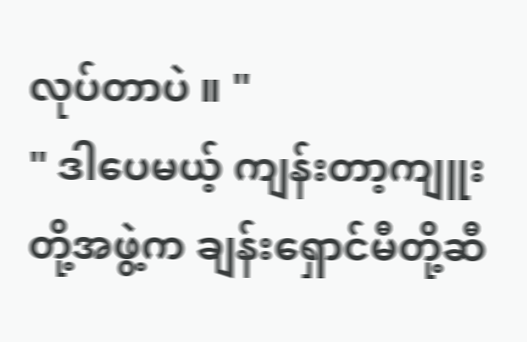လုပ်တာပဲ ။ "
" ဒါပေမယ့် ကျန်းတာ့ကျူးတို့အဖွဲ့က ချန်းရှောင်မီတို့ဆီ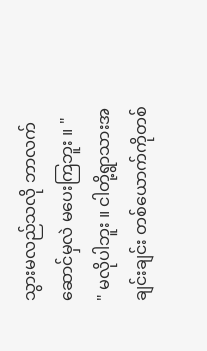သွားမလည်သလို ဘာလက်ဆောင်မှလဲ မပေးကြဘူး ။ "
" မလိုပါဘူး ။ ငါတို့ရွာသားအချင်းချင်း တစ်ယောက်ကိုတစ်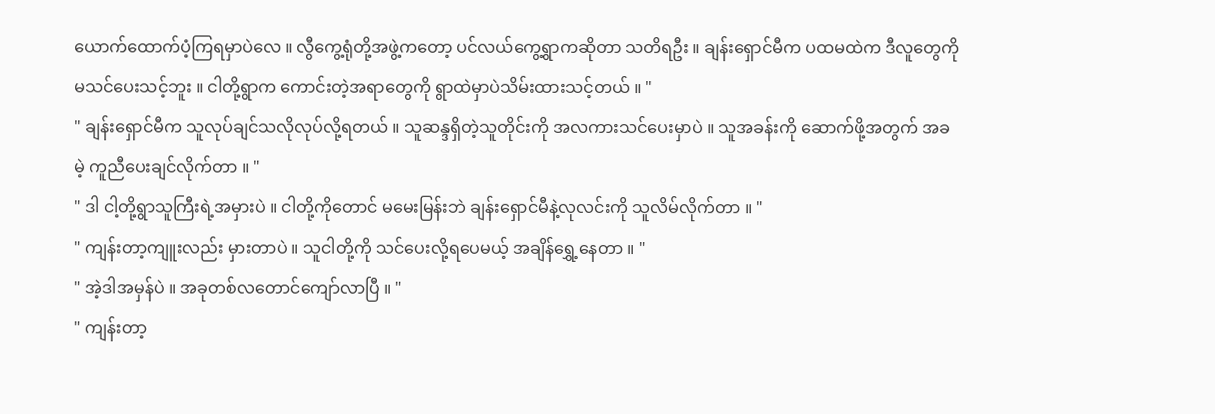ယောက်ထောက်ပံ့ကြရမှာပဲလေ ။ လွီကွေ့ရုံတို့အဖွဲ့ကတော့ ပင်လယ်ကွေ့ရွာကဆိုတာ သတိရဦး ။ ချန်းရှောင်မီက ပထမထဲက ဒီလူတွေကို မသင်ပေးသင့်ဘူး ။ ငါတို့ရွာက ကောင်းတဲ့အရာတွေကို ရွာထဲမှာပဲသိမ်းထားသင့်တယ် ။ "
" ချန်းရှောင်မီက သူလုပ်ချင်သလိုလုပ်လို့ရတယ် ။ သူဆန္ဒရှိတဲ့သူတိုင်းကို အလကားသင်ပေးမှာပဲ ။ သူအခန်းကို ဆောက်ဖို့အတွက် အခမဲ့ ကူညီပေးချင်လိုက်တာ ။ "
" ဒါ ငါ့တို့ရွာသူကြီးရဲ့အမှားပဲ ။ ငါတို့ကိုတောင် မမေးမြန်းဘဲ ချန်းရှောင်မီနဲ့လုလင်းကို သူလိမ်လိုက်တာ ။ "
" ကျန်းတာ့ကျူးလည်း မှားတာပဲ ။ သူငါတို့ကို သင်ပေးလို့ရပေမယ့် အချိန်ရွှေ့နေတာ ။ "
" အဲ့ဒါအမှန်ပဲ ။ အခုတစ်လတောင်ကျော်လာပြီ ။ "
" ကျန်းတာ့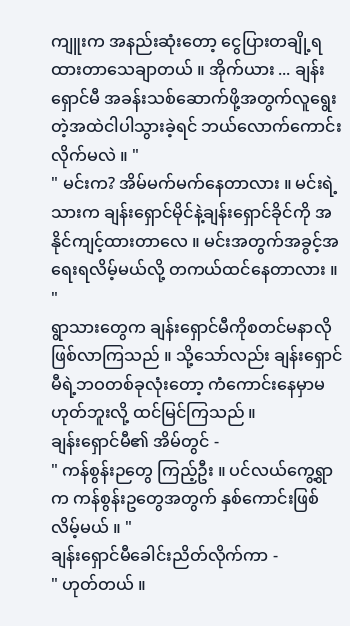ကျူးက အနည်းဆုံးတော့ ငွေပြားတချို့ရထားတာသေချာတယ် ။ အိုက်ယား ... ချန်းရှောင်မီ အခန်းသစ်ဆောက်ဖို့အတွက်လူရွေးတဲ့အထဲငါပါသွားခဲ့ရင် ဘယ်လောက်ကောင်းလိုက်မလဲ ။ "
" မင်းက? အိမ်မက်မက်နေတာလား ။ မင်းရဲ့သားက ချန်းရှောင်မိုင်နဲ့ချန်းရှောင်ခိုင်ကို အနိုင်ကျင့်ထားတာလေ ။ မင်းအတွက်အခွင့်အရေးရလိမ့်မယ်လို့ တကယ်ထင်နေတာလား ။ "
ရွာသားတွေက ချန်းရှောင်မီကိုစတင်မနာလိုဖြစ်လာကြသည် ။ သို့သော်လည်း ချန်းရှောင်မီရဲ့ဘဝတစ်ခုလုံးတော့ ကံကောင်းနေမှာမဟုတ်ဘူးလို့ ထင်မြင်ကြသည် ။
ချန်းရှောင်မီ၏ အိမ်တွင် -
" ကန်စွန်းဉတွေ ကြည့်ဦး ။ ပင်လယ်ကွေ့ရွာက ကန်စွန်းဥတွေအတွက် နှစ်ကောင်းဖြစ်လိမ့်မယ် ။ "
ချန်းရှောင်မီခေါင်းညိတ်လိုက်ကာ -
" ဟုတ်တယ် ။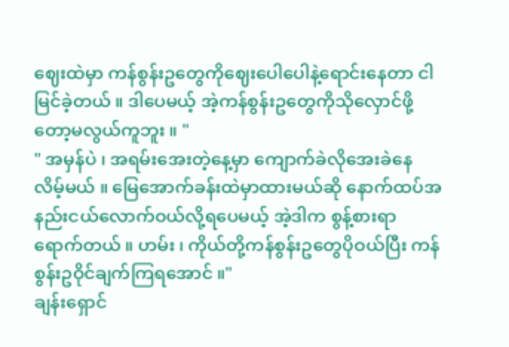ဈေးထဲမှာ ကန်စွန်းဥတွေကိုဈေးပေါပေါနဲ့ရောင်းနေတာ ငါမြင်ခဲ့တယ် ။ ဒါပေမယ့် အဲ့ကန်စွန်းဥတွေကိုသိုလှောင်ဖို့တော့မလွယ်ကူဘူး ။ "
" အမှန်ပဲ ၊ အရမ်းအေးတဲ့နေ့မှာ ကျောက်ခဲလိုအေးခဲနေလိမ့်မယ် ။ မြေအောက်ခန်းထဲမှာထားမယ်ဆို နောက်ထပ်အနည်းငယ်လောက်ဝယ်လို့ရပေမယ့် အဲ့ဒါက စွန့်စားရာရောက်တယ် ။ ဟမ်း ၊ ကိုယ်တို့ကန်စွန်းဥတွေပိုဝယ်ပြီး ကန်စွန်းဥဝိုင်ချက်ကြရအောင် ။"
ချန်းရှောင်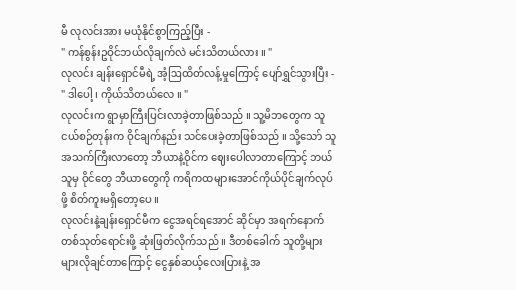မီ လုလင်းအား မယုံနိုင်စွာကြည့်ပြီး -
" ကန်စွန်းဥဝိုင်ဘယ်လိုချက်လဲ မင်းသိတယ်လား ။ "
လုလင်း ချန်းရှောင်မီရဲ့ အံ့ဩထိတ်လန့်မှုကြောင့် ပျော်ရွှင်သွားပြီး -
" ဒါပေါ့ ၊ ကိုယ်သိတယ်လေ ။ "
လုလင်းက ရွာမှာကြီးပြင်းလာခဲ့တာဖြစ်သည် ။ သူ့မိဘတွေက သူငယ်စဉ်တုန်းက ဝိုင်ချက်နည်း သင်ပေးခဲ့တာဖြစ်သည် ။ သို့သော် သူအသက်ကြီးလာတော့ ဘီယာနဲ့ဝိုင်က ဈေးပေါလာတာကြောင့် ဘယ်သူမှ ဝိုင်တွေ ဘီယာတွေကို ကရိကထများအောင်ကိုယ်ပိုင်ချက်လုပ်ဖို့ စိတ်ကူးမရှိတော့ပေ ။
လုလင်းနဲ့ချန်းရှောင်မီက ငွေအရင်ရအောင် ဆိုင်မှာ အရက်နောက်တစ်သုတ်ရောင်းဖို့ ဆုံးဖြတ်လိုက်သည် ။ ဒီတစ်ခေါက် သူတို့များများလိုချင်တာကြောင့် ငွေနှစ်ဆယ့်လေးပြားနဲ့ အ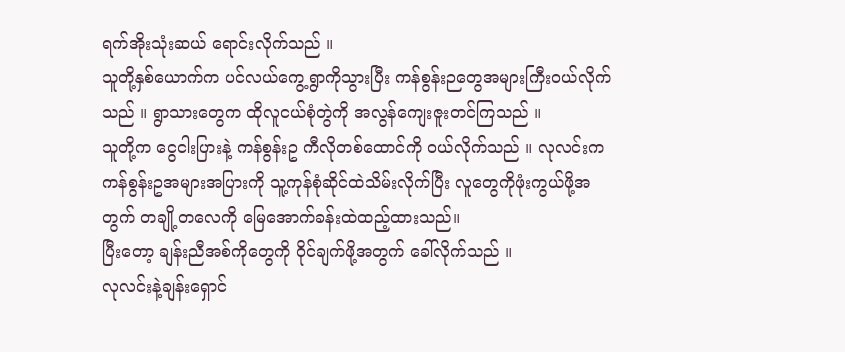ရက်အိုးသုံးဆယ် ရောင်းလိုက်သည် ။
သူတို့နှစ်ယောက်က ပင်လယ်ကွေ့ရွာကိုသွားပြီး ကန်စွန်းဉတွေအများကြီးဝယ်လိုက်သည် ။ ရွာသားတွေက ထိုလူငယ်စုံတွဲကို အလွန်ကျေးဇူးတင်ကြသည် ။
သူတို့က ငွေငါးပြားနဲ့ ကန်စွန်းဥ ကီလိုတစ်ထောင်ကို ဝယ်လိုက်သည် ။ လုလင်းက ကန်စွန်းဥအများအပြားကို သူ့ကုန်စုံဆိုင်ထဲသိမ်းလိုက်ပြီး လူတွေကိုဖုံးကွယ်ဖို့အတွက် တချို့တလေကို မြေအောက်ခန်းထဲထည့်ထားသည်။
ပြီးတော့ ချန်းညီအစ်ကိုတွေကို ဝိုင်ချက်ဖို့အတွက် ခေါ်လိုက်သည် ။
လုလင်းနဲ့ချန်းရှောင်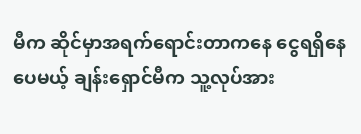မီက ဆိုင်မှာအရက်ရောင်းတာကနေ ငွေရရှိနေပေမယ့် ချန်းရှောင်မီက သူ့လုပ်အား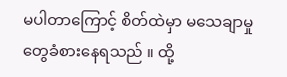မပါတာကြောင့် စိတ်ထဲမှာ မသေချာမှုတွေခံစားနေရသည် ။ ထို့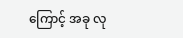ကြောင့် အခု လု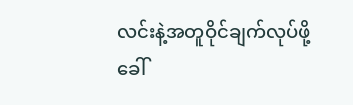လင်းနဲ့အတူဝိုင်ချက်လုပ်ဖို့ခေါ်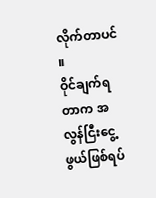လိုက်တာပင် ။
ဝိုင်ချက်ရတာက အလွန်ငြီးငွေ့ဖွယ်ဖြစ်ရပ်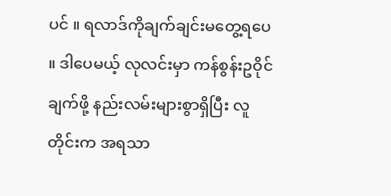ပင် ။ ရလာဒ်ကိုချက်ချင်းမတွေ့ရပေ ။ ဒါပေမယ့် လုလင်းမှာ ကန်စွန်းဥဝိုင်ချက်ဖို့ နည်းလမ်းများစွာရှိပြီး လူတိုင်းက အရသာ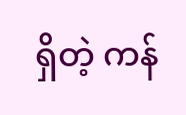ရှိတဲ့ ကန်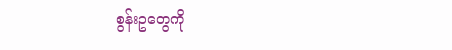စွန်းဥတွေကို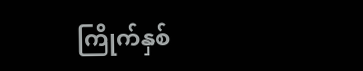ကြိုက်နှစ်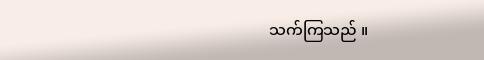သက်ကြသည် ။